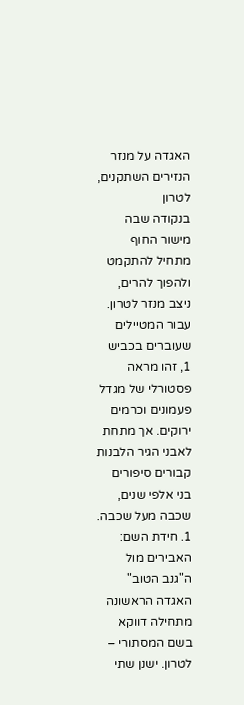האגדה על מנזר הנזירים השתקנים, לטרון
בנקודה שבה מישור החוף מתחיל להתקמט ולהפוך להרים, ניצב מנזר לטרון. עבור המטיילים שעוברים בכביש 1, זהו מראה פסטורלי של מגדל פעמונים וכרמים ירוקים. אך מתחת לאבני הגיר הלבנות קבורים סיפורים בני אלפי שנים, שכבה מעל שכבה.
1. חידת השם: האבירים מול ה"גנב הטוב"
האגדה הראשונה מתחילה דווקא בשם המסתורי – לטרון. ישנן שתי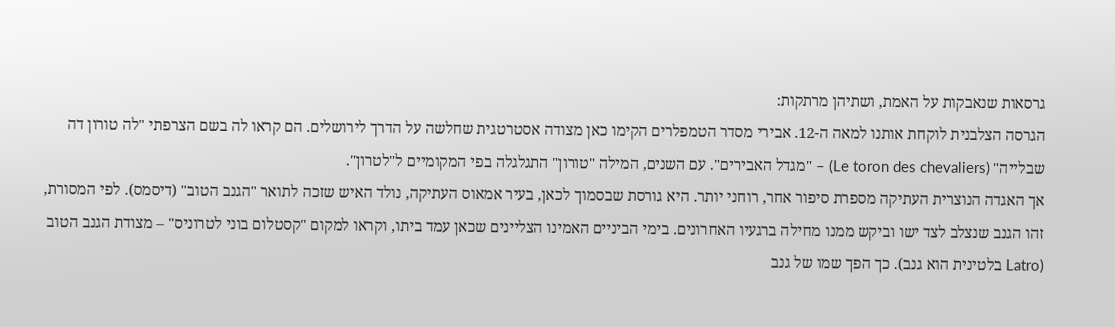גרסאות שנאבקות על האמת, ושתיהן מרתקות:
הגרסה הצלבנית לוקחת אותנו למאה ה-12. אבירי מסדר הטמפלרים הקימו כאן מצודה אסטרטגית שחלשה על הדרך לירושלים. הם קראו לה בשם הצרפתי "לה טורון דה שבלייה" (Le toron des chevaliers) – "מגדל האבירים". עם השנים, המילה "טורון" התגלגלה בפי המקומיים ל"לטרון".
אך האגדה הנוצרית העתיקה מספרת סיפור אחר, רוחני יותר. היא גורסת שבסמוך לכאן, בעיר אמאוס העתיקה, נולד האיש שזכה לתואר "הגנב הטוב" (דיסמס). לפי המסורת, זהו הגנב שנצלב לצד ישו וביקש ממנו מחילה ברגעיו האחרונים. בימי הביניים האמינו הצליינים שכאן עמד ביתו, וקראו למקום "קסטלום בוני לטרוניס" – מצודת הגנב הטוב (Latro בלטינית הוא גנב). כך הפך שמו של גנב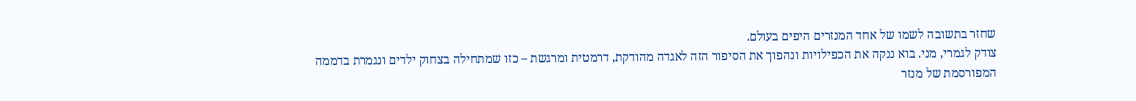שחזר בתשובה לשמו של אחד המנזרים היפים בעולם.
צודק לגמרי, מני. בוא ננקה את הכפילויות ונהפוך את הסיפור הזה לאגדה מהודקת, דרמטית ומרגשת – כזו שמתחילה בצחוק ילדים ונגמרת בדממה המפורסמת של מנזר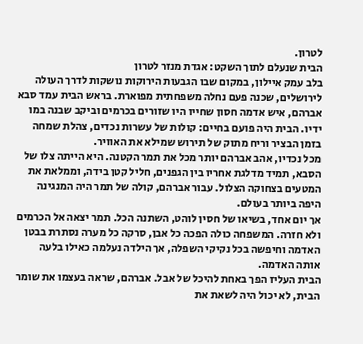לטרון.
הבית שנעלם לתוך השקט: אגדת מנזר לטרון
בלב עמק איילון, במקום שבו הגבעות הירוקות נושקות לדרך העולה לירושלים, שכנה פעם נחלה משפחתית מפוארת. בראש הבית עמד סבא אברהם, איש אדמה חסון שחייו היו שזורים בכרמים וביקב שבנה במו ידיו. הבית היה פועם בחיים: קולות של עשרות נכדים, צהלת שמחה בזמן הבציר וריח מתוק של תירוש שמילא את האוויר.
מכל נכדיו, אהב אברהם יותר מכל את תמר הקטנה. היא הייתה צלו של הסבא, תמיד מדלגת אחריו בין הגפנים, חליל קטן בידה, וממלאת את המטעים בצחוקה הצלול. עבור אברהם, קולה של תמר היה המנגינה היפה ביותר בעולם.
אך יום אחד, בשיאו של חסין לוהט, השתנה הכל. תמר יצאה אל הכרמים ולא חזרה. המשפחה כולה הפכה כל אבן, סרקה כל מערה נסתרת בבטן האדמה וחיפשה בכל נקיקי השפלה, אך הילדה נעלמה כאילו בלעה אותה האדמה.
הבית העליז הפך באחת להיכל של אבל. אברהם, שראה בעצמו את שומר הבית, לא יכול היה לשאת את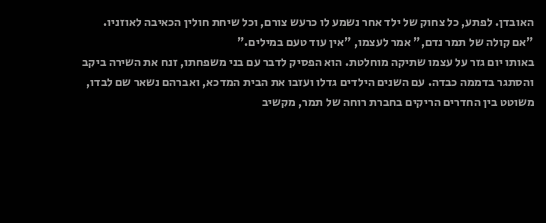האובדן. לפתע, כל צחוק של ילד אחר נשמע לו כרעש צורם, וכל שיחת חולין הכאיבה לאוזניו. "אם קולה של תמר נדם," אמר לעצמו, "אין עוד טעם במילים."
באותו יום גזר על עצמו שתיקה מוחלטת. הוא הפסיק לדבר עם בני משפחתו, זנח את השירה ביקב והסתגר בדממה כבדה. עם השנים הילדים גדלו ועזבו את הבית המדכא, ואברהם נשאר שם לבדו, משוטט בין החדרים הריקים בחברת רוחה של תמר, מקשיב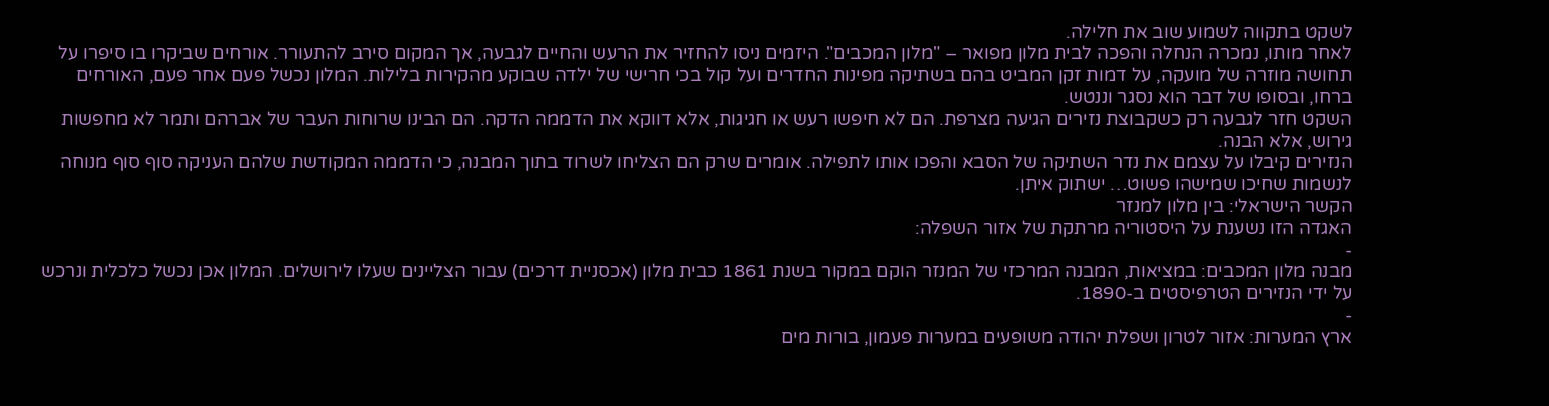לשקט בתקווה לשמוע שוב את חלילה.
לאחר מותו, נמכרה הנחלה והפכה לבית מלון מפואר – "מלון המכבים". היזמים ניסו להחזיר את הרעש והחיים לגבעה, אך המקום סירב להתעורר. אורחים שביקרו בו סיפרו על תחושה מוזרה של מועקה, על דמות זקן המביט בהם בשתיקה מפינות החדרים ועל קול בכי חרישי של ילדה שבוקע מהקירות בלילות. המלון נכשל פעם אחר פעם, האורחים ברחו, ובסופו של דבר הוא נסגר וננטש.
השקט חזר לגבעה רק כשקבוצת נזירים הגיעה מצרפת. הם לא חיפשו רעש או חגיגות, אלא דווקא את הדממה הדקה. הם הבינו שרוחות העבר של אברהם ותמר לא מחפשות גירוש, אלא הבנה.
הנזירים קיבלו על עצמם את נדר השתיקה של הסבא והפכו אותו לתפילה. אומרים שרק הם הצליחו לשרוד בתוך המבנה, כי הדממה המקודשת שלהם העניקה סוף סוף מנוחה לנשמות שחיכו שמישהו פשוט… ישתוק איתן.
הקשר הישראלי: בין מלון למנזר
האגדה הזו נשענת על היסטוריה מרתקת של אזור השפלה:
-
מבנה מלון המכבים: במציאות, המבנה המרכזי של המנזר הוקם במקור בשנת 1861 כבית מלון (אכסניית דרכים) עבור הצליינים שעלו לירושלים. המלון אכן נכשל כלכלית ונרכש על ידי הנזירים הטרפיסטים ב-1890.
-
ארץ המערות: אזור לטרון ושפלת יהודה משופעים במערות פעמון, בורות מים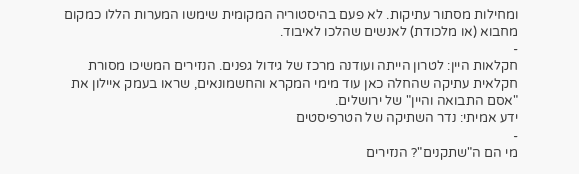ומחילות מסתור עתיקות. לא פעם בהיסטוריה המקומית שימשו המערות הללו כמקום מחבוא (או מלכודת) לאנשים שהלכו לאיבוד.
-
חקלאות היין: לטרון הייתה ועודנה מרכז של גידול גפנים. הנזירים המשיכו מסורת חקלאית עתיקה שהחלה כאן עוד מימי המקרא והחשמונאים, שראו בעמק איילון את "אסם התבואה והיין" של ירושלים.
ידע אמיתי: נדר השתיקה של הטרפיסטים
-
מי הם ה"שתקנים"? הנזירים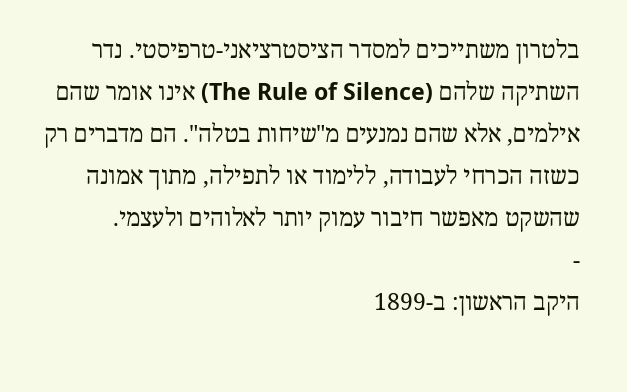בלטרון משתייכים למסדר הציסטרציאני-טרפיסטי. נדר השתיקה שלהם (The Rule of Silence) אינו אומר שהם אילמים, אלא שהם נמנעים מ"שיחות בטלה". הם מדברים רק כשזה הכרחי לעבודה, ללימוד או לתפילה, מתוך אמונה שהשקט מאפשר חיבור עמוק יותר לאלוהים ולעצמי.
-
היקב הראשון: ב-1899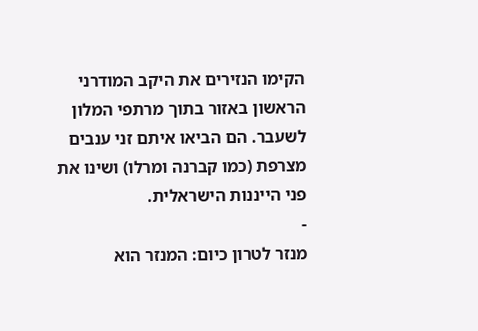הקימו הנזירים את היקב המודרני הראשון באזור בתוך מרתפי המלון לשעבר. הם הביאו איתם זני ענבים מצרפת (כמו קברנה ומרלו) ושינו את פני הייננות הישראלית.
-
מנזר לטרון כיום: המנזר הוא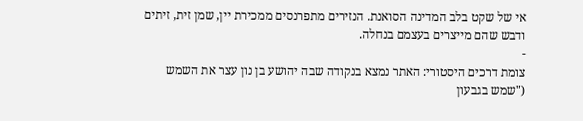אי של שקט בלב המדינה הסואנת. הנזירים מתפרנסים ממכירת יין, שמן זית, זיתים ודבש שהם מייצרים בעצמם בנחלה.
-
צומת דרכים היסטורי: האתר נמצא בנקודה שבה יהושע בן נון עצר את השמש ("שמש בגבעון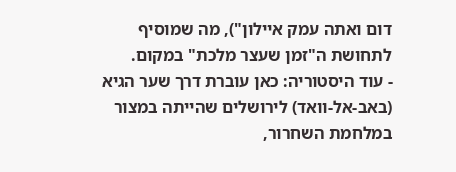דום ואתה עמק איילון"), מה שמוסיף לתחושת ה"זמן שעצר מלכת" במקום.
- עוד היסטוריה: כאן עוברת דרך שער הגיא (באב-אל-וואד) לירושלים שהייתה במצור במלחמת השחרור,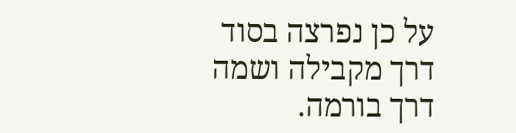על כן נפרצה בסוד דרך מקבילה ושמה דרך בורמה.